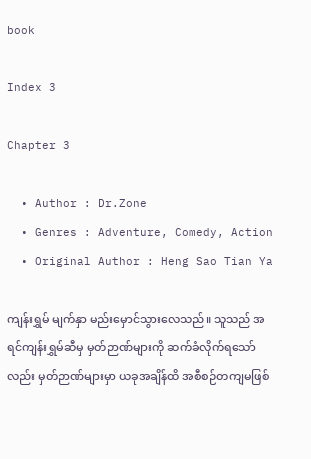book

Index 3

Chapter 3

  • Author : Dr.Zone
  • Genres : Adventure, Comedy, Action
  • Original Author : Heng Sao Tian Ya

ကျန်းရွှမ် မျက်နှာ မည်းမှောင်သွားလေသည်။ သူသည် အရင်ကျန်းရွှမ်ဆီမှ မှတ်ဉာဏ်များကို ဆက်ခံလိုက်ရသော်လည်း မှတ်ဉာဏ်များမှာ ယခုအချိန်ထိ အစီစဉ်တကျမဖြစ်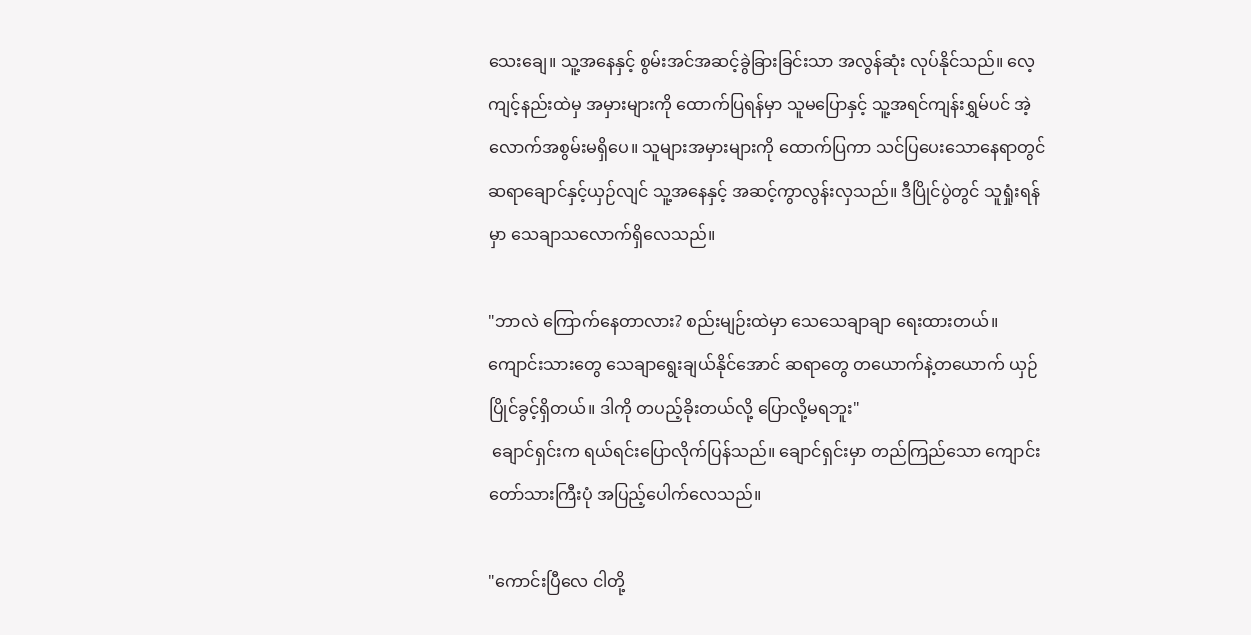သေးချေ။ သူ့အနေနှင့် စွမ်းအင်အဆင့်ခွဲခြားခြင်းသာ အလွန်ဆုံး လုပ်နိုင်သည်။ လေ့ကျင့်နည်းထဲမှ အမှားများကို ထောက်ပြရန်မှာ သူမပြောနှင့် သူ့အရင်ကျန်းရွှမ်ပင် အဲ့လောက်အစွမ်းမရှိပေ။ သူများအမှားများကို ထောက်ပြကာ သင်ပြပေးသောနေရာတွင် ဆရာချောင်နှင့်ယှဉ်လျင် သူ့အနေနှင့် အဆင့်ကွာလွန်းလှသည်။ ဒီပြိုင်ပွဲတွင် သူရှုံးရန်မှာ သေချာသလောက်ရှိလေသည်။

"ဘာလဲ ကြောက်နေတာလား? စည်းမျဉ်းထဲမှာ သေသေချာချာ ရေးထားတယ်။ ကျောင်းသားတွေ သေချာရွေးချယ်နိုင်အောင် ဆရာတွေ တယောက်နဲ့တယောက် ယှဉ်ပြိုင်ခွင့်ရှိတယ်။ ဒါကို တပည့်ခိုးတယ်လို့ ပြောလို့မရဘူး"
 ချောင်ရှင်းက ရယ်ရင်းပြောလိုက်ပြန်သည်။ ချောင်ရှင်းမှာ တည်ကြည်သော ကျောင်းတော်သားကြီးပုံ အပြည့်ပေါက်လေသည်။

"ကောင်းပြီလေ ငါတို့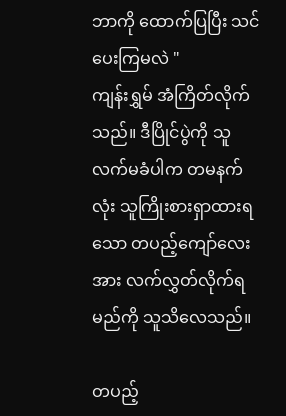ဘာကို ထောက်ပြပြီး သင်ပေးကြမလဲ "
ကျန်းရွှမ် အံကြိတ်လိုက်သည်။ ဒီပြိုင်ပွဲကို သူလက်မခံပါက တမနက်လုံး သူကြိုးစားရှာထားရသော တပည့်ကျော်လေးအား လက်လွှတ်လိုက်ရမည်ကို သူသိလေသည်။

တပည့်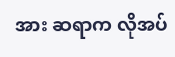အား ဆရာက လိုအပ်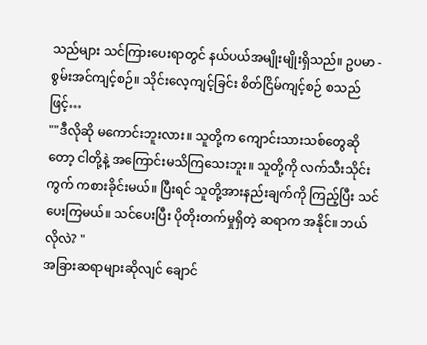သည်များ သင်ကြားပေးရာတွင် နယ်ပယ်အမျိုးမျိုးရှိသည်။ ဥပမာ - စွမ်းအင်ကျင့်စဉ်။ သိုင်းလေ့ကျင့်ခြင်း စိတ်ငြိမ်ကျင့်စဉ် စသည်ဖြင့်…
""ဒီလိုဆို မကောင်းဘူးလား။ သူတို့က ကျောင်းသားသစ်တွေဆိုတော့ ငါတို့နဲ့ အကြောင်းမသိကြသေးဘူး။ သူတို့ကို လက်သီးသိုင်းကွက် ကစားခိုင်းမယ်။ ပြီးရင် သူတို့အားနည်းချက်ကို ကြည့်ပြီး သင်ပေးကြမယ်။ သင်ပေးပြီး ပိုတိုးတက်မှုရှိတဲ့ ဆရာက အနိုင်။ ဘယ်လိုလဲ? "
အခြားဆရာများဆိုလျင် ချောင်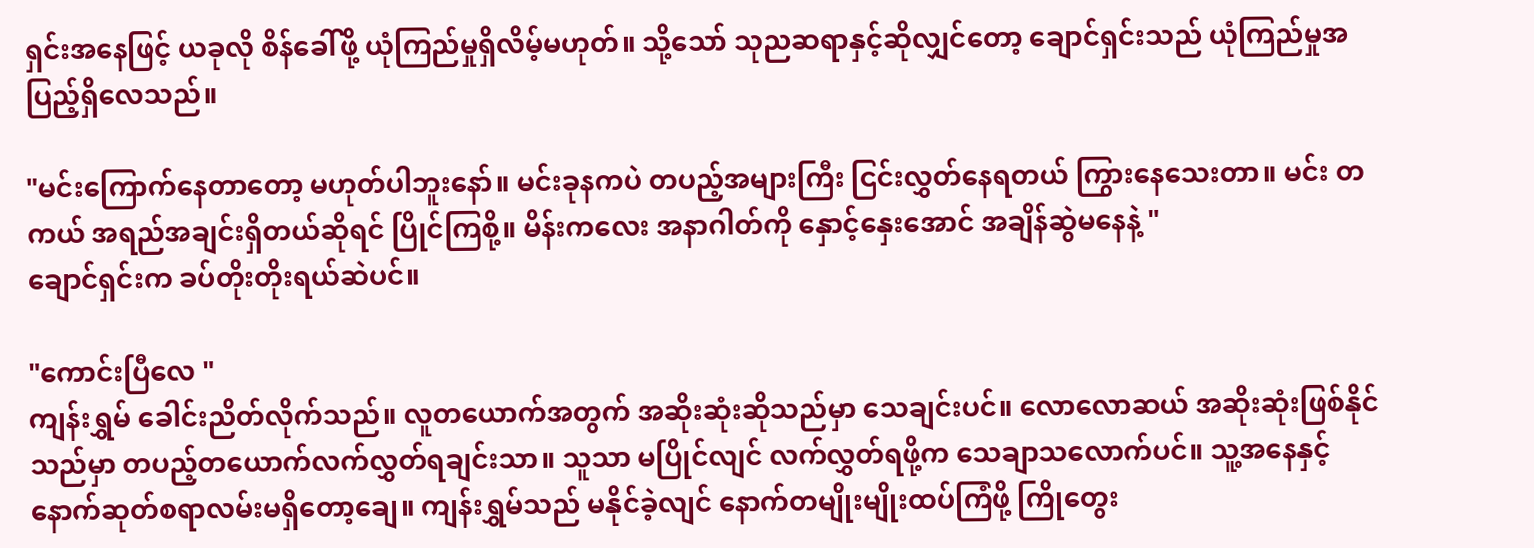ရှင်းအနေဖြင့် ယခုလို စိန်ခေါ်ဖို့ ယုံကြည်မှုရှိလိမ့်မဟုတ်။ သို့သော် သုညဆရာနှင့်ဆိုလျှင်တော့ ချောင်ရှင်းသည် ယုံကြည်မှုအပြည့်ရှိလေသည်။

"မင်းကြောက်နေတာတော့ မဟုတ်ပါဘူးနော်။ မင်းခုနကပဲ တပည့်အများကြီး ငြင်းလွှတ်နေရတယ် ကြွားနေသေးတာ။ မင်း တကယ် အရည်အချင်းရှိတယ်ဆိုရင် ပြိုင်ကြစို့။ မိန်းကလေး အနာဂါတ်ကို နှောင့်နှေးအောင် အချိန်ဆွဲမနေနဲ့ "
ချောင်ရှင်းက ခပ်တိုးတိုးရယ်ဆဲပင်။

"ကောင်းပြီလေ "
ကျန်းရွှမ် ခေါင်းညိတ်လိုက်သည်။ လူတယောက်အတွက် အဆိုးဆုံးဆိုသည်မှာ သေချင်းပင်။ လောလောဆယ် အဆိုးဆုံးဖြစ်နိုင်သည်မှာ တပည့်တယောက်လက်လွှတ်ရချင်းသာ။ သူသာ မပြိုင်လျင် လက်လွှတ်ရဖို့က သေချာသလောက်ပင်။ သူ့အနေနှင့် နောက်ဆုတ်စရာလမ်းမရှိတော့ချေ။ ကျန်းရွှမ်သည် မနိုင်ခဲ့လျင် နောက်တမျိုးမျိုးထပ်ကြံဖို့ ကြိုတွေး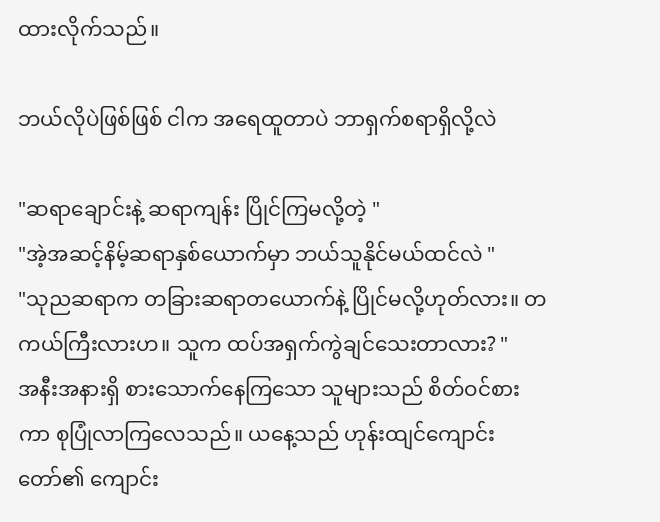ထားလိုက်သည်။

ဘယ်လိုပဲဖြစ်ဖြစ် ငါက အရေထူတာပဲ ဘာရှက်စရာရှိလို့လဲ

"ဆရာချောင်းနဲ့ ဆရာကျန်း ပြိုင်ကြမလို့တဲ့ "
"အဲ့အဆင့်နိမ့်ဆရာနှစ်ယောက်မှာ ဘယ်သူနိုင်မယ်ထင်လဲ "
"သုညဆရာက တခြားဆရာတယောက်နဲ့ ပြိုင်မလို့ဟုတ်လား။ တကယ်ကြီးလားဟ။ သူက ထပ်အရှက်ကွဲချင်သေးတာလား? "
အနီးအနားရှိ စားသောက်နေကြသော သူများသည် စိတ်ဝင်စားကာ စုပြုံလာကြလေသည်။ ယနေ့သည် ဟုန်းထျင်ကျောင်းတော်၏ ကျောင်း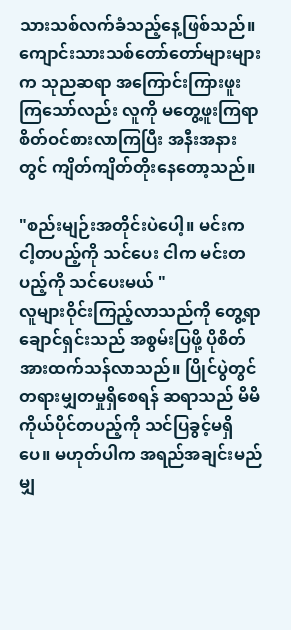သားသစ်လက်ခံသည့်နေ့ဖြစ်သည်။ ကျောင်းသားသစ်တော်တော်များများက သုညဆရာ အကြောင်းကြားဖူးကြသော်လည်း လူကို မတွေ့ဖူးကြရာ စိတ်ဝင်စားလာကြပြီး အနီးအနားတွင် ကျိတ်ကျိတ်တိုးနေတော့သည်။

"စည်းမျဉ်းအတိုင်းပဲပေါ့။ မင်းက ငါ့တပည့်ကို သင်ပေး ငါက မင်းတပည့်ကို သင်ပေးမယ် "
လူများဝိုင်းကြည့်လာသည်ကို တွေ့ရာ ချောင်ရှင်းသည် အစွမ်းပြဖို့ ပိုစိတ်အားထက်သန်လာသည်။ ပြိုင်ပွဲတွင် တရားမျှတမှုရှိစေရန် ဆရာသည် မိမိကိုယ်ပိုင်တပည့်ကို သင်ပြခွင့်မရှိပေ။ မဟုတ်ပါက အရည်အချင်းမည်မျှ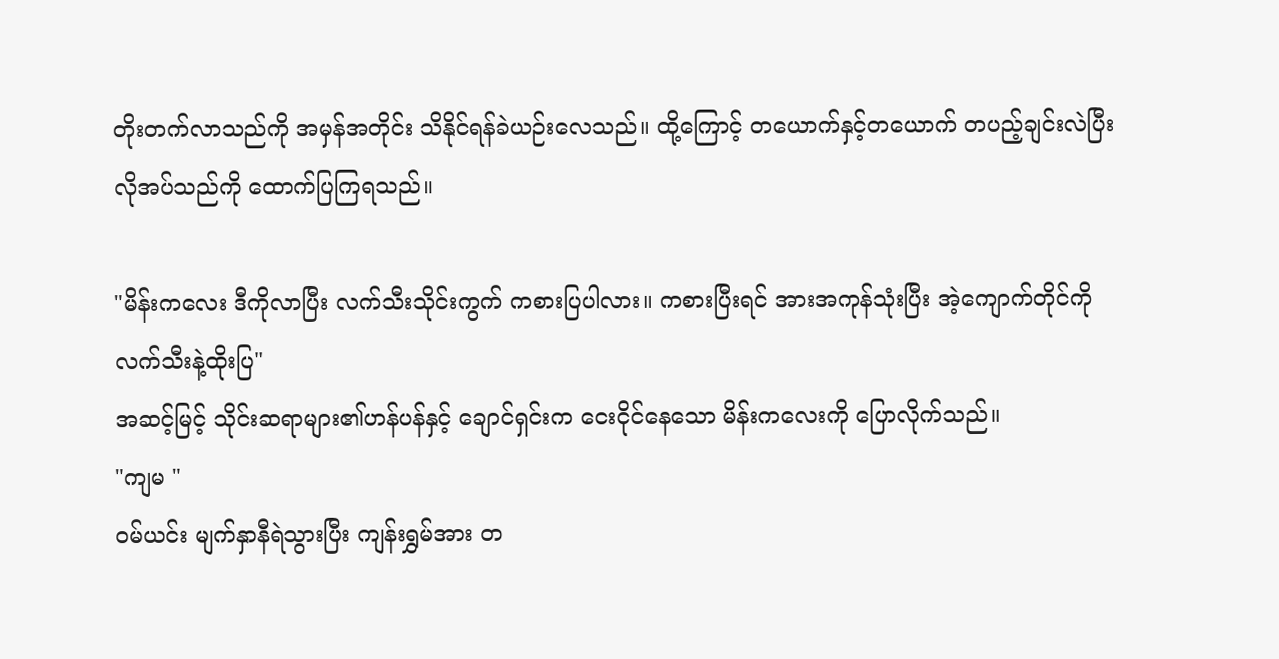တိုးတက်လာသည်ကို အမှန်အတိုင်း သိနိုင်ရန်ခဲယဉ်းလေသည်။ ထို့ကြောင့် တယောက်နှင့်တယောက် တပည့်ချင်းလဲပြီး လိုအပ်သည်ကို ထောက်ပြကြရသည်။

"မိန်းကလေး ဒီကိုလာပြီး လက်သီးသိုင်းကွက် ကစားပြပါလား။ ကစားပြီးရင် အားအကုန်သုံးပြီး အဲ့ကျောက်တိုင်ကို လက်သီးနဲ့ထိုးပြ"
အဆင့်မြင့် သိုင်းဆရာများ၏ဟန်ပန်နှင့် ချောင်ရှင်းက ငေးငိုင်နေသော မိန်းကလေးကို ပြောလိုက်သည်။
"ကျမ "
ဝမ်ယင်း မျက်နှာနီရဲသွားပြီး ကျန်းရွှမ်အား တ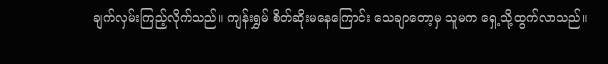ချက်လှမ်းကြည့်လိုက်သည်။ ကျန်းရွှမ် စိတ်ဆိုးမနေကြောင်း သေချာတော့မှ သူမက ရှေ့သို့ထွက်လာသည်။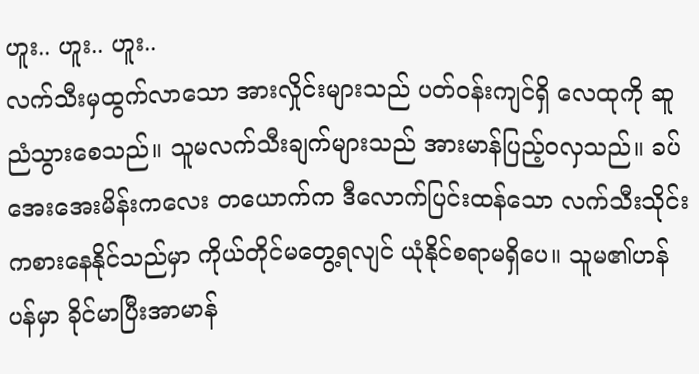ဟူး.. ဟူး.. ဟူး..
လက်သီးမှထွက်လာသော အားလှိုင်းများသည် ပတ်ဝန်းကျင်ရှိ လေထုကို ဆူညံသွားစေသည်။ သူမလက်သီးချက်များသည် အားမာန်ပြည့်ဝလှသည်။ ခပ်အေးအေးမိန်းကလေး တယောက်က ဒီလောက်ပြင်းထန်သော လက်သီးသိုင်းကစားနေနိုင်သည်မှာ ကိုယ်တိုင်မတွေ့ရလျင် ယုံနိုင်စရာမရှိပေ။ သူမ၏ဟန်ပန်မှာ ခိုင်မာပြီးအာမာန်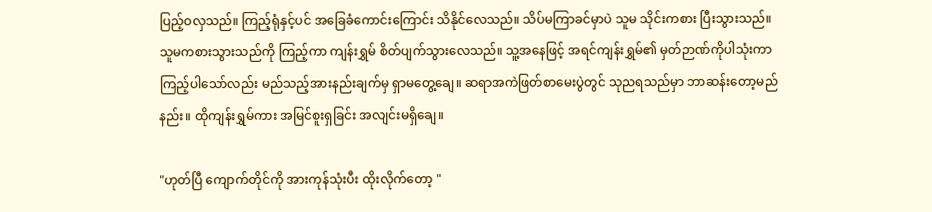ပြည့်ဝလှသည်။ ကြည့်ရုံနှင့်ပင် အခြေခံကောင်းကြောင်း သိနိုင်လေသည်။ သိပ်မကြာခင်မှာပဲ သူမ သိုင်းကစား ပြီးသွားသည်။ သူမကစားသွားသည်ကို ကြည့်ကာ ကျန်းရွှမ် စိတ်ပျက်သွားလေသည်။ သူ့အနေဖြင့် အရင်ကျန်းရွှမ်၏ မှတ်ဉာဏ်ကိုပါသုံးကာ ကြည့်ပါသော်လည်း မည်သည့်အားနည်းချက်မှ ရှာမတွေ့ချေ။ ဆရာအကဲဖြတ်စာမေးပွဲတွင် သုညရသည်မှာ ဘာဆန်းတော့မည်နည်း။ ထိုကျန်းရွှမ်ကား အမြင်စူးရှခြင်း အလျင်းမရှိချေ။

"ဟုတ်ပြီ ကျောက်တိုင်ကို အားကုန်သုံးပီး ထိုးလိုက်တော့ "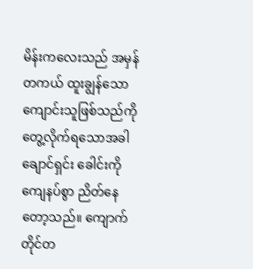မိန်းကလေးသည် အမှန်တကယ် ထူးချွန်သော ကျောင်းသူဖြစ်သည်ကို တွေ့လိုက်ရသောအခါ ချောင်ရှင်း ခေါင်းကို ကျေနပ်စွာ ညိတ်နေတော့သည်။ ကျောက်တိုင်တ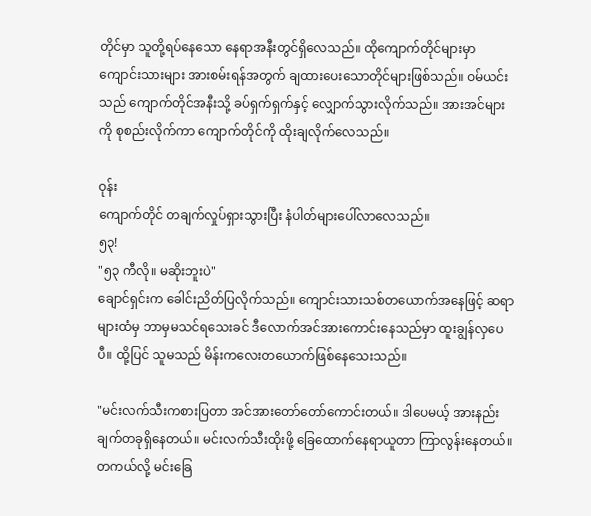တိုင်မှာ သူတို့ရပ်နေသော နေရာအနီးတွင်ရှိလေသည်။ ထိုကျောက်တိုင်များမှာ ကျောင်းသားများ အားစမ်းရန်အတွက် ချထားပေးသောတိုင်များဖြစ်သည်။ ဝမ်ယင်းသည် ကျောက်တိုင်အနီးသို့ ခပ်ရှက်ရှက်နှင့် လျှောက်သွားလိုက်သည်။ အားအင်များကို စုစည်းလိုက်ကာ ကျောက်တိုင်ကို ထိုးချလိုက်လေသည်။

ဝုန်း
ကျောက်တိုင် တချက်လှုပ်ရှားသွားပြီး နံပါတ်များပေါ်လာလေသည်။
၅၃!
"၅၃ ကီလို။ မဆိုးဘူးပဲ"
ချောင်ရှင်းက ခေါင်းညိတ်ပြလိုက်သည်။ ကျောင်းသားသစ်တယောက်အနေဖြင့် ဆရာများထံမှ ဘာမှမသင်ရသေးခင် ဒီလောက်အင်အားကောင်းနေသည်မှာ ထူးချွန်လှပေပီ။ ထို့ပြင် သူမသည် မိန်းကလေးတယောက်ဖြစ်နေသေးသည်။

"မင်းလက်သီးကစားပြတာ အင်အားတော်တော်ကောင်းတယ်။ ဒါပေမယ့် အားနည်းချက်တခုရှိနေတယ်။ မင်းလက်သီးထိုးဖို့ ခြေထောက်နေရာယူတာ ကြာလွန်းနေတယ်။ တကယ်လို့ မင်းခြေ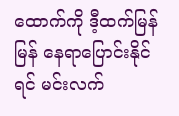ထောက်ကို ဒီ့ထက်မြန်မြန် နေရာပြောင်းနိုင်ရင် မင်းလက်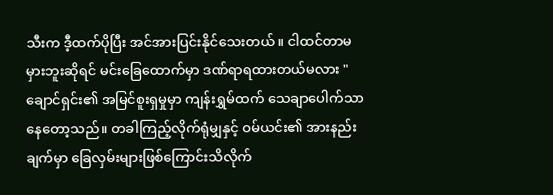သီးက ဒီ့ထက်ပိုပြီး အင်အားပြင်းနိုင်သေးတယ်။ ငါထင်တာမမှားဘူးဆိုရင် မင်းခြေထောက်မှာ ဒဏ်ရာရထားတယ်မလား "
ချောင်ရှင်း၏ အမြင်စူးရှမှုမှာ ကျန်းရွှမ်ထက် သေချာပေါက်သာနေတော့သည်။ တခါကြည့်လိုက်ရုံမျှနှင့် ဝမ်ယင်း၏ အားနည်းချက်မှာ ခြေလှမ်းများဖြစ်ကြောင်းသိလိုက်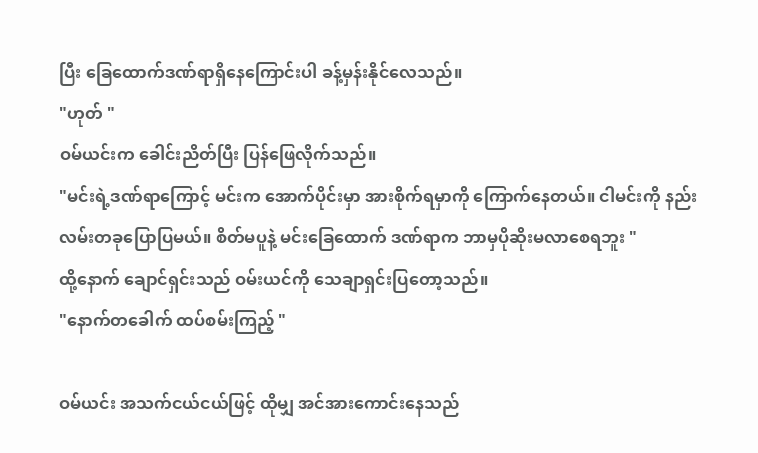ပြီး ခြေထောက်ဒဏ်ရာရှိနေကြောင်းပါ ခန့်မှန်းနိုင်လေသည်။
"ဟုတ် "
ဝမ်ယင်းက ခေါင်းညိတ်ပြီး ပြန်ဖြေလိုက်သည်။
"မင်းရဲ့ဒဏ်ရာကြောင့် မင်းက အောက်ပိုင်းမှာ အားစိုက်ရမှာကို ကြောက်နေတယ်။ ငါမင်းကို နည်းလမ်းတခုပြောပြမယ်။ စိတ်မပူနဲ့ မင်းခြေထောက် ဒဏ်ရာက ဘာမှပိုဆိုးမလာစေရဘူး "
ထို့နောက် ချောင်ရှင်းသည် ဝမ်းယင်ကို သေချာရှင်းပြတော့သည်။
"နောက်တခေါက် ထပ်စမ်းကြည့် "

ဝမ်ယင်း အသက်ငယ်ငယ်ဖြင့် ထိုမျှ အင်အားကောင်းနေသည်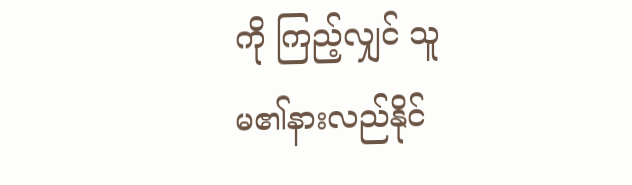ကို ကြည့်လျှင် သူမ၏နားလည်နိုင်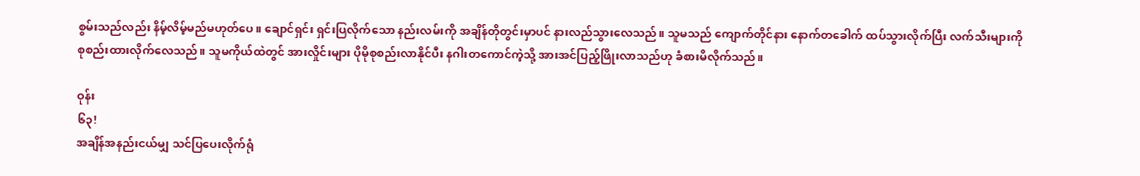စွမ်းသည်လည်း နိမ့်လိမ့်မည်မဟုတ်ပေ။ ချောင်ရှင်း ရှင်းပြလိုက်သော နည်းလမ်းကို အချိန်တိုတွင်းမှာပင် နားလည်သွားလေသည်။ သူမသည် ကျောက်တိုင်နား နောက်တခေါက် ထပ်သွားလိုက်ပြီး လက်သီးများကို စုစည်းထားလိုက်လေသည်။ သူမကိုယ်ထဲတွင် အားလှိုင်းများ ပိုမိုစုစည်းလာနိုင်ပီး နဂါးတကောင်ကဲ့သို့ အားအင်ပြည့်ဖြိုးလာသည်ဟု ခံစားမိလိုက်သည်။

ဝုန်း
၆၃!
အချိန်အနည်းငယ်မျှ သင်ပြပေးလိုက်ရုံ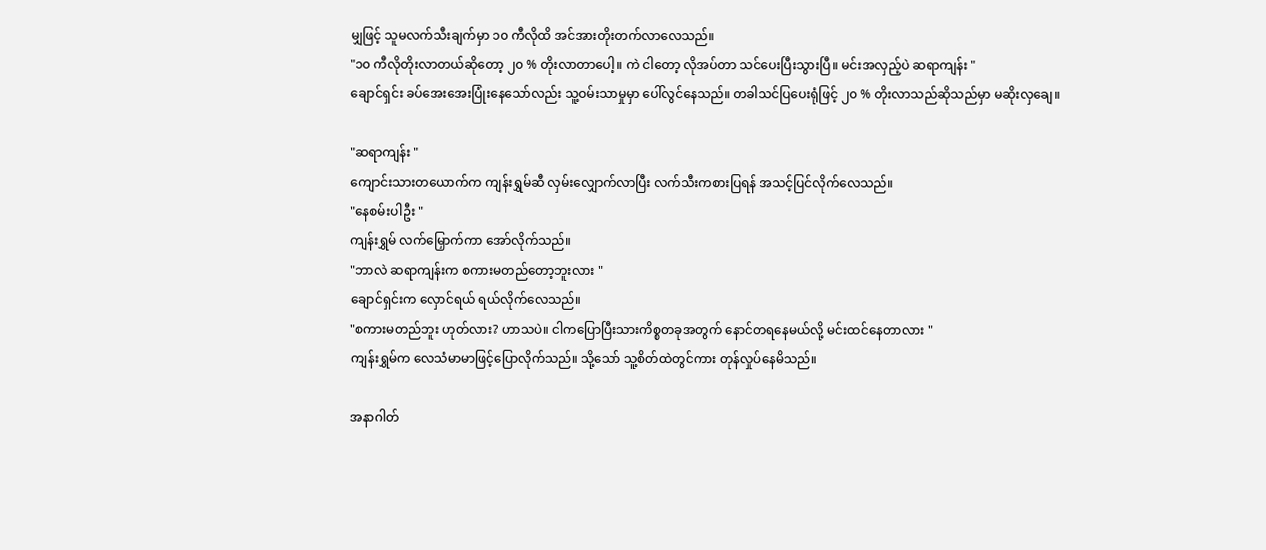မျှဖြင့် သူမလက်သီးချက်မှာ ၁၀ ကီလိုထိ အင်အားတိုးတက်လာလေသည်။
"၁၀ ကီလိုတိုးလာတယ်ဆိုတော့ ၂၀ % တိုးလာတာပေါ့။ ကဲ ငါတော့ လိုအပ်တာ သင်ပေးပြီးသွားပြီ။ မင်းအလှည့်ပဲ ဆရာကျန်း "
ချောင်ရှင်း ခပ်အေးအေးပြုံးနေသော်လည်း သူ့ဝမ်းသာမှုမှာ ပေါ်လွင်နေသည်။ တခါသင်ပြပေးရုံဖြင့် ၂၀ % တိုးလာသည်ဆိုသည်မှာ မဆိုးလှချေ။

"ဆရာကျန်း "
ကျောင်းသားတယောက်က ကျန်းရွှမ်ဆီ လှမ်းလျှောက်လာပြီး လက်သီးကစားပြရန် အသင့်ပြင်လိုက်လေသည်။
"နေစမ်းပါဦး "
ကျန်းရွှမ် လက်မြှောက်ကာ အော်လိုက်သည်။
"ဘာလဲ ဆရာကျန်းက စကားမတည်တော့ဘူးလား "
ချောင်ရှင်းက လှောင်ရယ် ရယ်လိုက်လေသည်။
"စကားမတည်ဘူး ဟုတ်လား? ဟာသပဲ။ ငါကပြောပြီးသားကိစ္စတခုအတွက် နောင်တရနေမယ်လို့ မင်းထင်နေတာလား "
ကျန်းရွှမ်က လေသံမာမာဖြင့်ပြောလိုက်သည်။ သို့သော် သူ့စိတ်ထဲတွင်ကား တုန်လှုပ်နေမိသည်။

အနာဂါတ်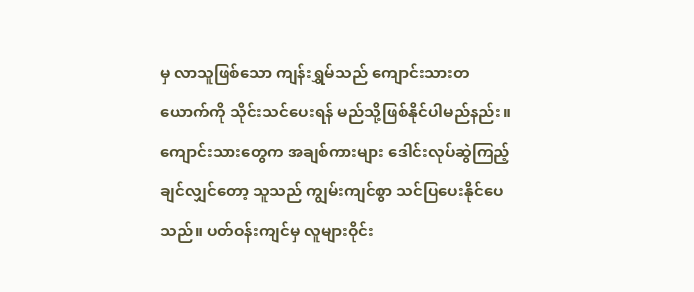မှ လာသူဖြစ်သော ကျန်းရွှမ်သည် ကျောင်းသားတယောက်ကို သိုင်းသင်ပေးရန် မည်သို့ဖြစ်နိုင်ပါမည်နည်း။ ကျောင်းသားတွေက အချစ်ကားများ ဒေါင်းလုပ်ဆွဲကြည့်ချင်လျှင်တော့ သူသည် ကျွမ်းကျင်စွာ သင်ပြပေးနိုင်ပေသည်။ ပတ်ဝန်းကျင်မှ လူများဝိုင်း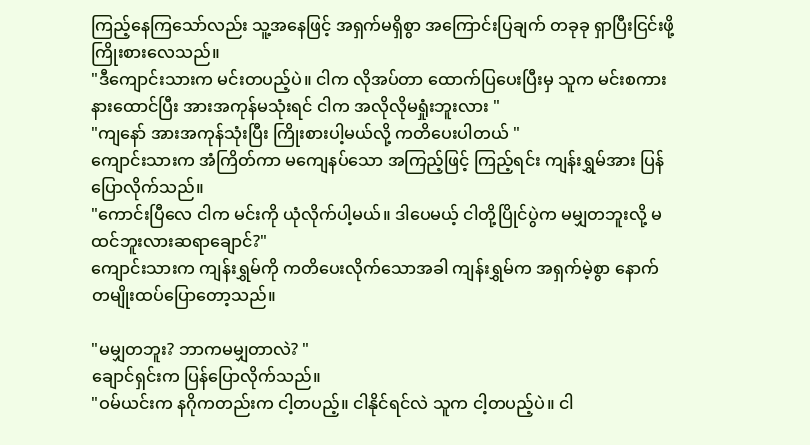ကြည့်နေကြသော်လည်း သူ့အနေဖြင့် အရှက်မရှိစွာ အကြောင်းပြချက် တခုခု ရှာပြီးငြင်းဖို့ကြိုးစားလေသည်။
"ဒီကျောင်းသားက မင်းတပည့်ပဲ။ ငါက လိုအပ်တာ ထောက်ပြပေးပြီးမှ သူက မင်းစကားနားထောင်ပြီး အားအကုန်မသုံးရင် ငါက အလိုလိုမရှုံးဘူးလား "
"ကျနော် အားအကုန်သုံးပြီး ကြိုးစားပါ့မယ်လို့ ကတိပေးပါတယ် "
ကျောင်းသားက အံကြိတ်ကာ မကျေနပ်သော အကြည့်ဖြင့် ကြည့်ရင်း ကျန်းရွှမ်အား ပြန်ပြောလိုက်သည်။
"ကောင်းပြီလေ ငါက မင်းကို ယုံလိုက်ပါ့မယ်။ ဒါပေမယ့် ငါတို့ပြိုင်ပွဲက မမျှတဘူးလို့ မထင်ဘူးလားဆရာချောင်?"
ကျောင်းသားက ကျန်းရွှမ်ကို ကတိပေးလိုက်သောအခါ ကျန်းရွှမ်က အရှက်မဲ့စွာ နောက်တမျိုးထပ်ပြောတော့သည်။

"မမျှတဘူး? ဘာကမမျှတာလဲ? "
ချောင်ရှင်းက ပြန်ပြောလိုက်သည်။
"ဝမ်ယင်းက နဂိုကတည်းက ငါ့တပည့်။ ငါနိုင်ရင်လဲ သူက ငါ့တပည့်ပဲ။ ငါ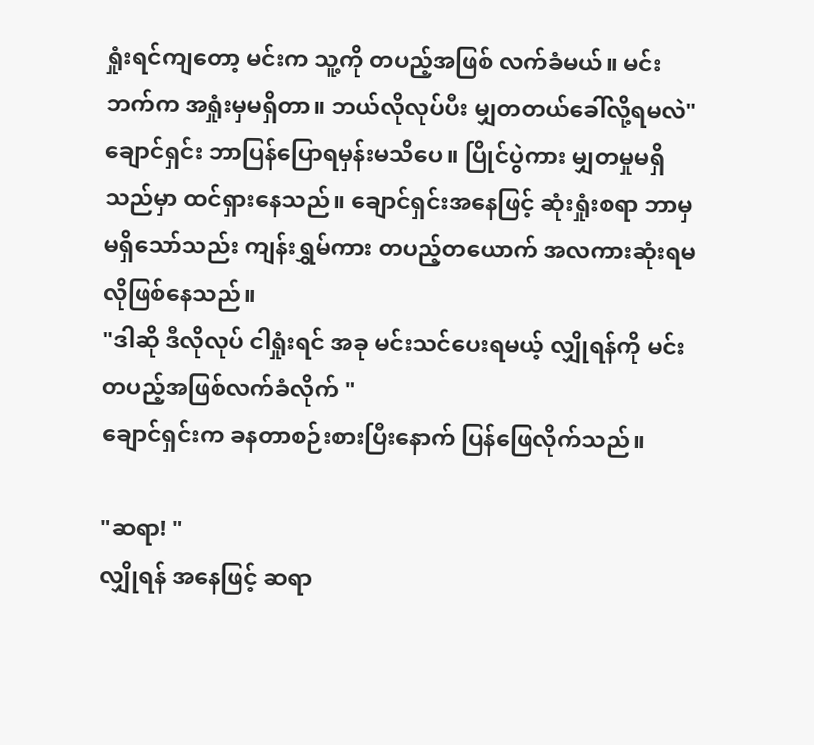ရှုံးရင်ကျတော့ မင်းက သူ့ကို တပည့်အဖြစ် လက်ခံမယ်။ မင်းဘက်က အရှုံးမှမရှိတာ။ ဘယ်လိုလုပ်ပီး မျှတတယ်ခေါ်လို့ရမလဲ"
ချောင်ရှင်း ဘာပြန်ပြောရမှန်းမသိပေ။ ပြိုင်ပွဲကား မျှတမှုမရှိသည်မှာ ထင်ရှားနေသည်။ ချောင်ရှင်းအနေဖြင့် ဆုံးရှုံးစရာ ဘာမှမရှိသော်သည်း ကျန်းရွှမ်ကား တပည့်တယောက် အလကားဆုံးရမလိုဖြစ်နေသည်။
"ဒါဆို ဒီလိုလုပ် ငါရှုံးရင် အခု မင်းသင်ပေးရမယ့် လျှိုရန်ကို မင်းတပည့်အဖြစ်လက်ခံလိုက် "
ချောင်ရှင်းက ခနတာစဉ်းစားပြီးနောက် ပြန်ဖြေလိုက်သည်။

"ဆရာ! "
လျှိုရန် အနေဖြင့် ဆရာ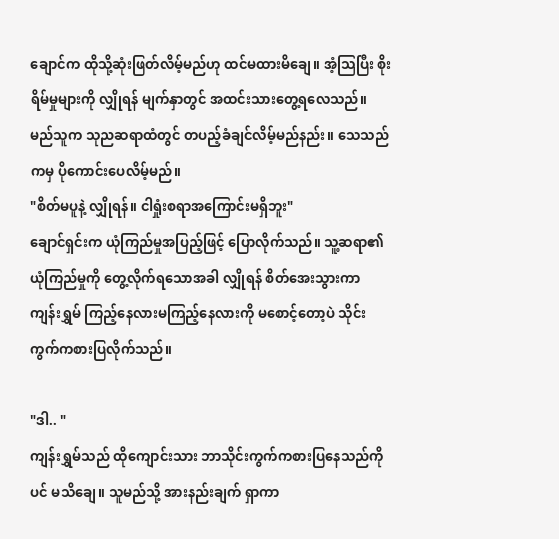ချောင်က ထိုသို့ဆုံးဖြတ်လိမ့်မည်ဟု ထင်မထားမိချေ။ အံ့သြပြီး စိုးရိမ်မှုများကို လျှိုရန် မျက်နှာတွင် အထင်းသားတွေ့ရလေသည်။ မည်သူက သုညဆရာထံတွင် တပည့်ခံချင်လိမ့်မည်နည်း။ သေသည်ကမှ ပိုကောင်းပေလိမ့်မည်။
"စိတ်မပူနဲ့ လျှိုရန်။ ငါရှုံးစရာအကြောင်းမရှိဘူး"
ချောင်ရှင်းက ယုံကြည်မှုအပြည့်ဖြင့် ပြောလိုက်သည်။ သူ့ဆရာ၏ ယုံကြည်မှုကို တွေ့လိုက်ရသောအခါ လျှိုရန် စိတ်အေးသွားကာ ကျန်းရွှမ် ကြည့်နေလားမကြည့်နေလားကို မစောင့်တော့ပဲ သိုင်းကွက်ကစားပြလိုက်သည်။

"ဒါ.. "
ကျန်းရွှမ်သည် ထိုကျောင်းသား ဘာသိုင်းကွက်ကစားပြနေသည်ကိုပင် မသိချေ။ သူမည်သို့ အားနည်းချက် ရှာကာ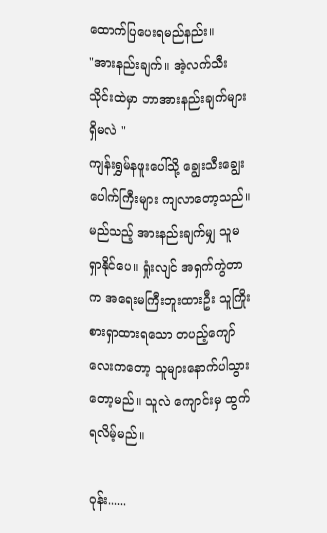ထောက်ပြပေးရမည်နည်း။
"အားနည်းချက်။ အဲ့လက်သီးသိုင်းထဲမှာ ဘာအားနည်းချက်များရှိမလဲ "
ကျန်းရွှမ်နဖူးပေါ်သို့ ချွေးသီးချွေးပေါက်ကြီးများ ကျလာတော့သည်။ မည်သည့် အားနည်းချက်မျှ သူမရှာနိုင်ပေ။ ရှုံးလျင် အရှက်ကွဲတာက အရေးမကြီးဘူးထားဦး သူကြိုးစားရှာထားရသော တပည့်ကျော်လေးကတော့ သူများနောက်ပါသွားတော့မည်။ သူလဲ ကျောင်းမှ ထွက်ရလိမ့်မည်။

ဝုန်း......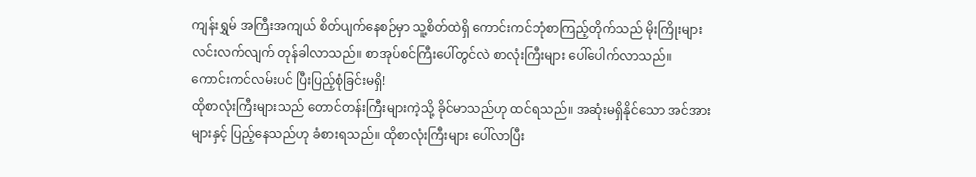ကျန်းရွှမ် အကြီးအကျယ် စိတ်ပျက်နေစဉ်မှာ သူ့စိတ်ထဲရှိ ကောင်းကင်ဘုံစာကြည့်တိုက်သည် မိုးကြိုးများ လင်းလက်လျက် တုန်ခါလာသည်။ စာအုပ်စင်ကြီးပေါ်တွင်လဲ စာလုံးကြီးများ ပေါ်ပေါက်လာသည်။
ကောင်းကင်လမ်းပင် ပြီးပြည့်စုံခြင်းမရှိ!
ထိုစာလုံးကြီးများသည် တောင်တန်းကြီးများကဲ့သို့ ခိုင်မာသည်ဟု ထင်ရသည်။ အဆုံးမရှိနိုင်သော အင်အားများနှင့် ပြည့်နေသည်ဟု ခံစားရသည်။ ထိုစာလုံးကြီးများ ပေါ်လာပြီး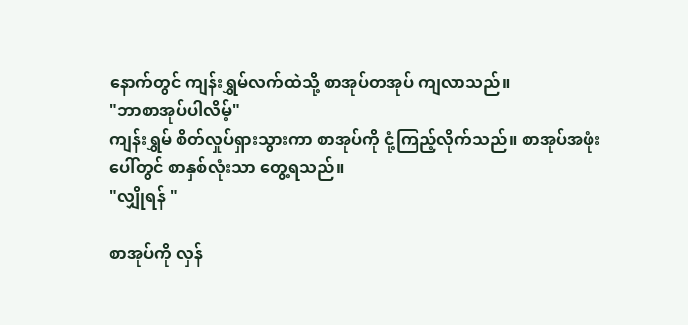နောက်တွင် ကျန်းရွှမ်လက်ထဲသို့ စာအုပ်တအုပ် ကျလာသည်။
"ဘာစာအုပ်ပါလိမ့်"
ကျန်းရွှမ် စိတ်လှုပ်ရှားသွားကာ စာအုပ်ကို ငုံ့ကြည့်လိုက်သည်။ စာအုပ်အဖုံးပေါ်တွင် စာနှစ်လုံးသာ တွေ့ရသည်။
"လျှိုရန် "

စာအုပ်ကို လှန်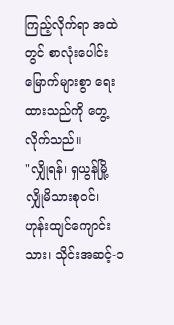ကြည့်လိုက်ရာ အထဲတွင် စာလုံးပေါင်း မြောက်များစွာ ရေးထားသည်ကို တွေ့လိုက်သည်။
"လျှိုရန်၊ ရှယွန်မြို့ လျှိုမိသားစုဝင်၊ ဟုန်းထျင်ကျောင်းသား၊ သိုင်းအဆင့်-၁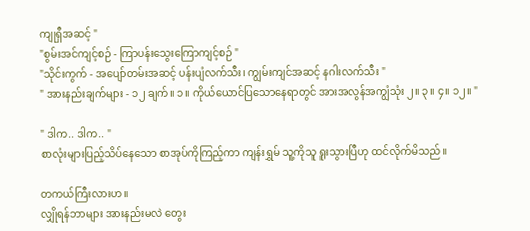ကျုရှီအဆင့် "
"စွမ်းအင်ကျင့်စဉ် - ကြာပန်းသွေးကြောကျင့်စဉ် "
"သိုင်းကွက် - အပျော်တမ်းအဆင့် ပန်းပျံလက်သီး၊ ကျွမ်းကျင်အဆင့် နဂါးလက်သီး "
" အားနည်းချက်များ - ၁၂ ချက်။ ၁။ ကိုယ်ယောင်ပြသောနေရာတွင် အားအလွန်အကျွံသုံး ၂။ ၃။ ၄။ ၁၂။ "

" ဒါက.. ဒါက.. "
စာလုံးများပြည့်သိပ်နေသော စာအုပ်ကိုကြည့်ကာ ကျန်းရွှမ် သူ့ကိုသူ ရူးသွားပြီဟု ထင်လိုက်မိသည်။

တကယ်ကြီးလားဟ။
လျှိုရန်ဘာများ အားနည်းမလဲ တွေး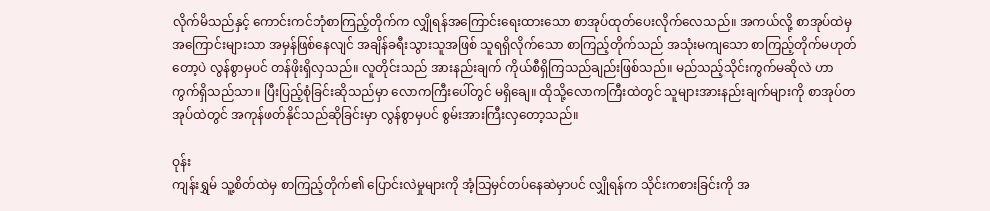လိုက်မိသည်နှင့် ကောင်းကင်ဘုံစာကြည့်တိုက်က လျှိုရန်အကြောင်းရေးထားသော စာအုပ်ထုတ်ပေးလိုက်လေသည်။ အကယ်လို့ စာအုပ်ထဲမှ အကြောင်းများသာ အမှန်ဖြစ်နေလျင် အချိန်ခရီးသွားသူအဖြစ် သူရရှိလိုက်သော စာကြည့်တိုက်သည် အသုံးမကျသော စာကြည့်တိုက်မဟုတ်တော့ပဲ လွန်စွာမှပင် တန်ဖိုးရှိလှသည်။ လူတိုင်းသည် အားနည်းချက် ကိုယ်စီရှိကြသည်ချည်းဖြစ်သည်။ မည်သည့်သိုင်းကွက်မဆိုလဲ ဟာကွက်ရှိသည်သာ။ ပြီးပြည့်စုံခြင်းဆိုသည်မှာ လောကကြီးပေါ်တွင် မရှိချေ။ ထိုသို့လောကကြီးထဲတွင် သူများအားနည်းချက်များကို စာအုပ်တအုပ်ထဲတွင် အကုန်ဖတ်နိုင်သည်ဆိုခြင်းမှာ လွန်စွာမှပင် စွမ်းအားကြီးလှတော့သည်။

ဝုန်း
ကျန်းရွှမ် သူ့စိတ်ထဲမှ စာကြည့်တိုက်၏ ပြောင်းလဲမှုများကို အံ့သြမှင်တပ်နေဆဲမှာပင် လျှိုရန်က သိုင်းကစားခြင်းကို အ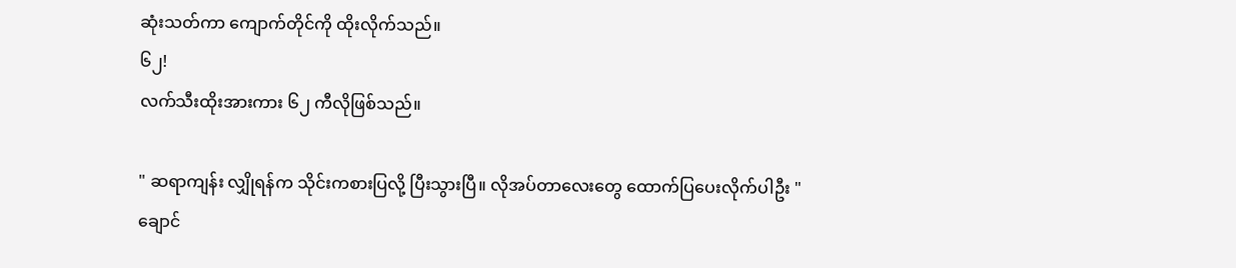ဆုံးသတ်ကာ ကျောက်တိုင်ကို ထိုးလိုက်သည်။
၆၂!
လက်သီးထိုးအားကား ၆၂ ကီလိုဖြစ်သည်။

" ဆရာကျန်း လျှိုရန်က သိုင်းကစားပြလို့ ပြီးသွားပြီ။ လိုအပ်တာလေးတွေ ထောက်ပြပေးလိုက်ပါဦး "
ချောင်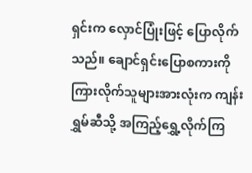ရှင်းက လှောင်ပြုံးဖြင့် ပြောလိုက်သည်။ ချောင်ရှင်းပြောစကားကို ကြားလိုက်သူများအားလုံးက ကျန်းရွှမ်ဆီသို့ အကြည့်ရွှေ့လိုက်ကြ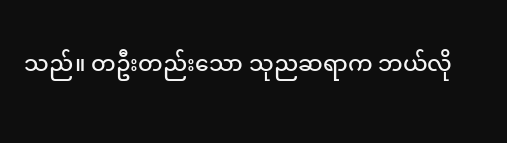သည်။ တဦးတည်းသော သုညဆရာက ဘယ်လို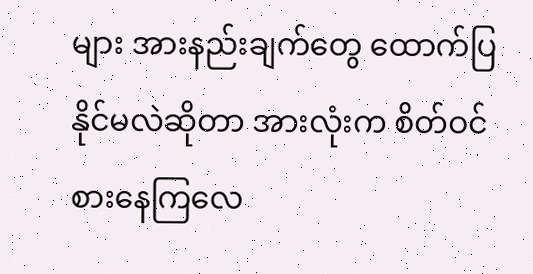များ အားနည်းချက်တွေ ထောက်ပြနိုင်မလဲဆိုတာ အားလုံးက စိတ်ဝင်စားနေကြလေ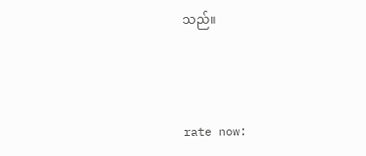သည်။



rate now: